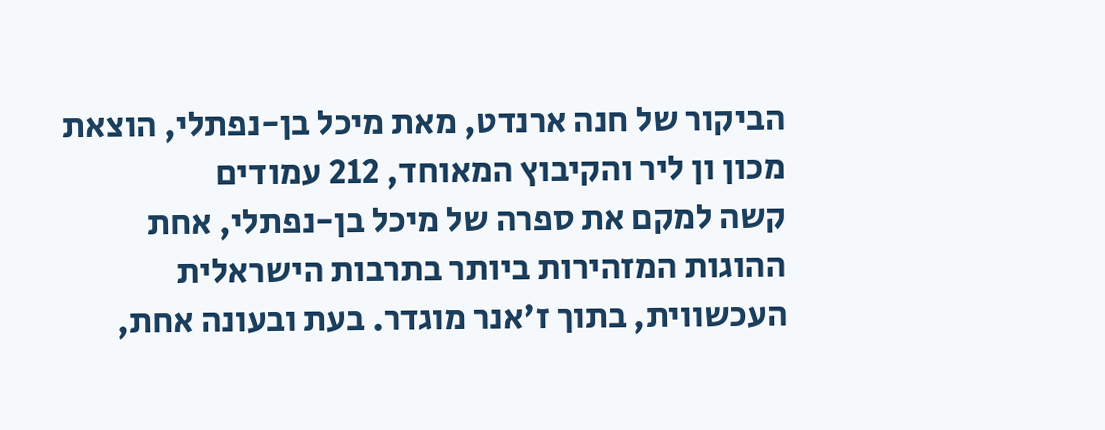הביקור של חנה ארנדט, מאת מיכל בן-נפתלי, הוצאת מכון ון ליר והקיבוץ המאוחד, 212 עמודים
קשה למקם את ספרה של מיכל בן-נפתלי, אחת ההוגות המזהירות ביותר בתרבות הישראלית העכשווית, בתוך ז'אנר מוגדר. בעת ובעונה אחת,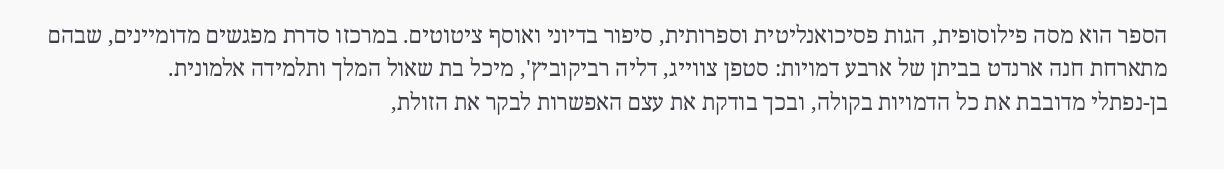הספר הוא מסה פילוסופית, הגות פסיכואנליטית וספרותית, סיפור בדיוני ואוסף ציטוטים. במרכזו סדרת מפגשים מדומיינים, שבהם מתארחת חנה ארנדט בביתן של ארבע דמויות: סטפן צווייג, דליה רביקוביץ', מיכל בת שאול המלך ותלמידה אלמונית.
בן-נפתלי מדובבת את כל הדמויות בקולה, ובכך בודקת את עצם האפשרות לבקר את הזולת,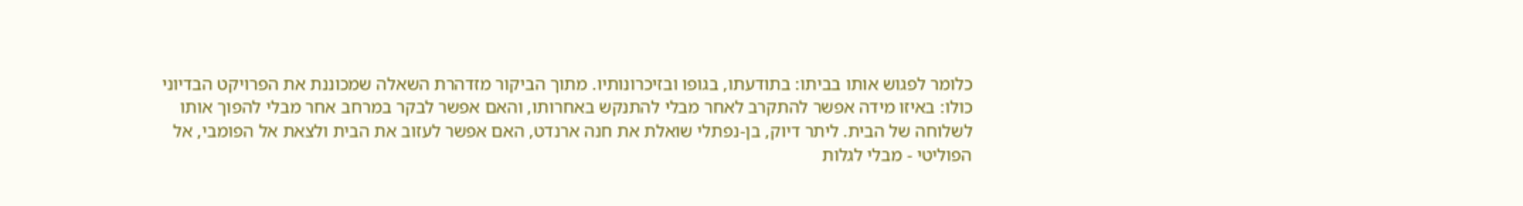כלומר לפגוש אותו בביתו: בתודעתו, בגופו ובזיכרונותיו. מתוך הביקור מזדהרת השאלה שמכוננת את הפרויקט הבדיוני כולו: באיזו מידה אפשר להתקרב לאחר מבלי להתנקש באחרותו, והאם אפשר לבקר במרחב אחר מבלי להפוך אותו לשלוחה של הבית. ליתר דיוק, בן-נפתלי שואלת את חנה ארנדט, האם אפשר לעזוב את הבית ולצאת אל הפומבי, אל הפוליטי - מבלי לגלות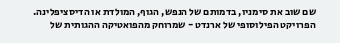שם שוב את סימניו, בדמותם של הנפש, הגוף, המולדת או הדיסציפלינה.
הפרויקט הפילוסופי של ארנדט - שמרוחק מהפואטיקה ההגותית של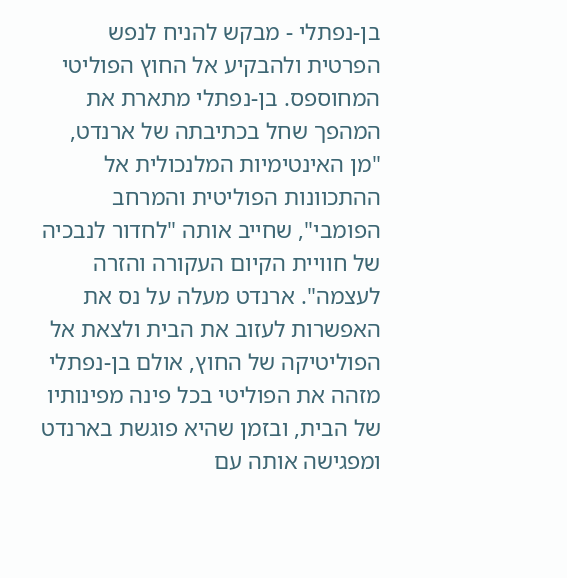בן-נפתלי - מבקש להניח לנפש הפרטית ולהבקיע אל החוץ הפוליטי המחוספס. בן-נפתלי מתארת את המהפך שחל בכתיבתה של ארנדט, "מן האינטימיות המלנכולית אל ההתכוונות הפוליטית והמרחב הפומבי", שחייב אותה "לחדור לנבכיה של חוויית הקיום העקורה והזרה לעצמה". ארנדט מעלה על נס את האפשרות לעזוב את הבית ולצאת אל הפוליטיקה של החוץ, אולם בן-נפתלי מזהה את הפוליטי בכל פינה מפינותיו של הבית, ובזמן שהיא פוגשת בארנדט ומפגישה אותה עם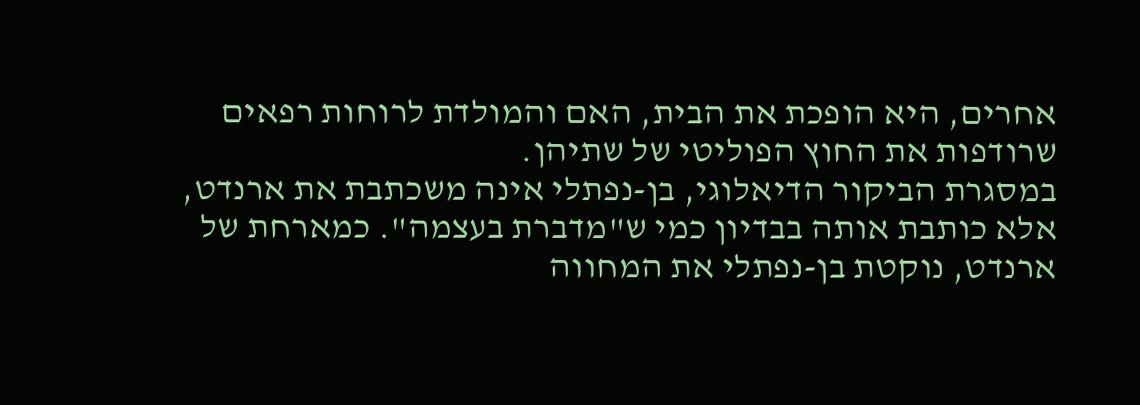אחרים, היא הופכת את הבית, האם והמולדת לרוחות רפאים שרודפות את החוץ הפוליטי של שתיהן.
במסגרת הביקור הדיאלוגי, בן-נפתלי אינה משכתבת את ארנדט, אלא כותבת אותה בבדיון כמי ש"מדברת בעצמה". כמארחת של ארנדט, נוקטת בן-נפתלי את המחווה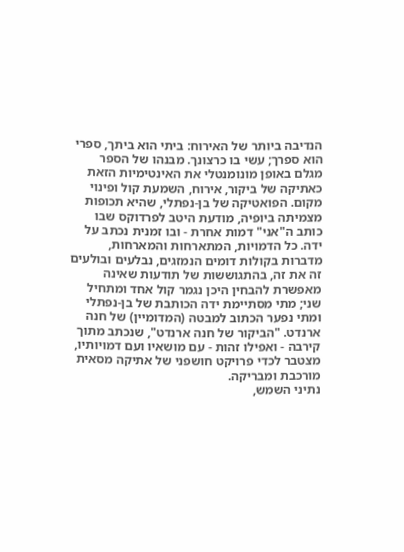הנדיבה ביותר של האירוח: ביתי הוא ביתך, ספרי הוא ספרך; עשי בו כרצונך. מבנהו של הספר מגלם באופן מונומנטלי את האינטימיות הזאת כאתיקה של ביקור, אירוח, השמעת קול ופינוי מקום. הפואטיקה של בן-נפתלי, שהיא תכופות מצמיתה ביופיה, מודעת היטב לפרדוקס שבו כותב ה"אני" דמות אחרת - ובו זמנית נכתב על ידה. כל הדמויות, המתארחות והמארחות, מדברות בקולות דומים הנמזגים, נבלעים ובולעים זה את זה, בהתגוששות של תודעות שאינה מאפשרת להבחין היכן נגמר קול אחד ומתחיל שני; מתי מסתיימת ידה הכותבת של בן-נפתלי ומתי נפער הכתוב למבטה (המדומיין) של חנה ארנדט. "הביקור של חנה ארנדט", שנכתב מתוך קירבה - ואפילו זהות - עם מושאיו ועם דמויותיו, מצטבר לכדי פרויקט חושפני של אתיקה מסאית מורכבת ומבריקה.
נתיני השמש,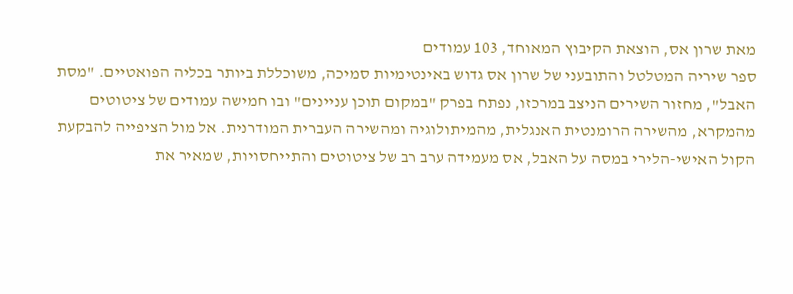מאת שרון אס, הוצאת הקיבוץ המאוחד, 103 עמודים
ספר שיריה המטלטל והתובעני של שרון אס גדוש באינטימיות סמיכה, משוכללת ביותר בכליה הפואטיים. "מסת האבל", מחזור השירים הניצב במרכזו, נפתח בפרק "במקום תוכן עניינים" ובו חמישה עמודים של ציטוטים מהמקרא, מהשירה הרומנטית האנגלית, מהמיתולוגיה ומהשירה העברית המודרנית. אל מול הציפייה להבקעת הקול האישי-הלירי במסה על האבל, אס מעמידה ערב רב של ציטוטים והתייחסויות, שמאיר את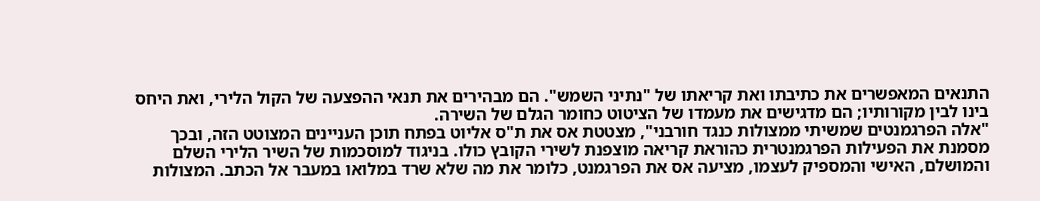התנאים המאפשרים את כתיבתו ואת קריאתו של "נתיני השמש". הם מבהירים את תנאי ההפצעה של הקול הלירי, ואת היחס בינו לבין מקורותיו; הם מדגישים את מעמדו של הציטוט כחומר הגלם של השירה.
"אלה הפרגמנטים שמשיתי ממצולות כנגד חורבני", מצטטת אס את ת"ס אליוט בפתח תוכן העניינים המצוטט הזה, ובכך מסמנת את הפעילות הפרגמנטרית כהוראת קריאה מוצפנת לשירי הקובץ כולו. בניגוד למוסכמות של השיר הלירי השלם והמושלם, האישי והמספיק לעצמו, מציעה אס את הפרגמנט, כלומר את מה שלא שרד במלואו במעבר אל הכתב. המצולות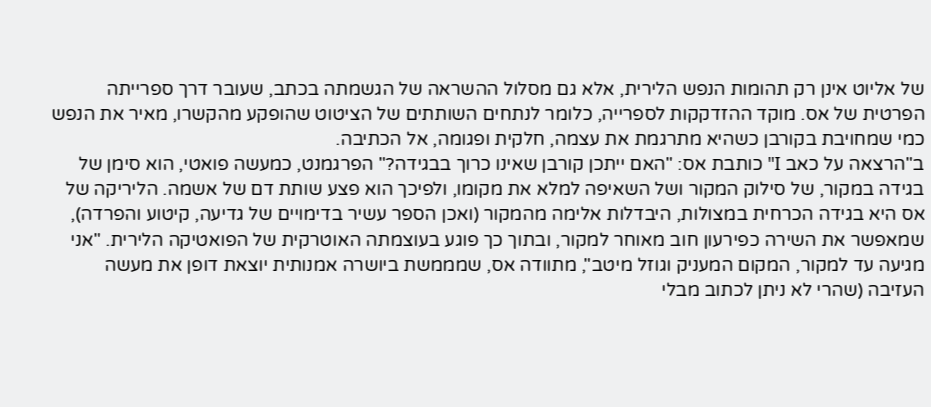של אליוט אינן רק תהומות הנפש הלירית, אלא גם מסלול ההשראה של הגשמתה בכתב, שעובר דרך ספרייתה הפרטית של אס. מוקד ההזדקקות לספרייה, כלומר לנתחים השותתים של הציטוט שהופקע מהקשרו, מאיר את הנפש כמי שמחויבת בקורבן כשהיא מתרגמת את עצמה, חלקית ופגומה, אל הכתיבה.
ב"הרצאה על כאב I" כותבת אס: "האם ייתכן קורבן שאינו כרוך בבגידה?" הפרגמנט, כמעשה פואטי, הוא סימן של בגידה במקור, של סילוק המקור ושל השאיפה למלא את מקומו, ולפיכך הוא פצע שותת דם של אשמה. הליריקה של אס היא בגידה הכרחית במצולות, היבדלות אלימה מהמקור (ואכן הספר עשיר בדימויים של גדיעה, קיטוע והפרדה), שמאפשר את השירה כפירעון חוב מאוחר למקור, ובתוך כך פוגע בעוצמתה האוטרקית של הפואטיקה הלירית. "אני מגיעה עד למקור, המקום המעניק וגוזל מיטב", מתוודה אס, שמממשת ביושרה אמנותית יוצאת דופן את מעשה העזיבה (שהרי לא ניתן לכתוב מבלי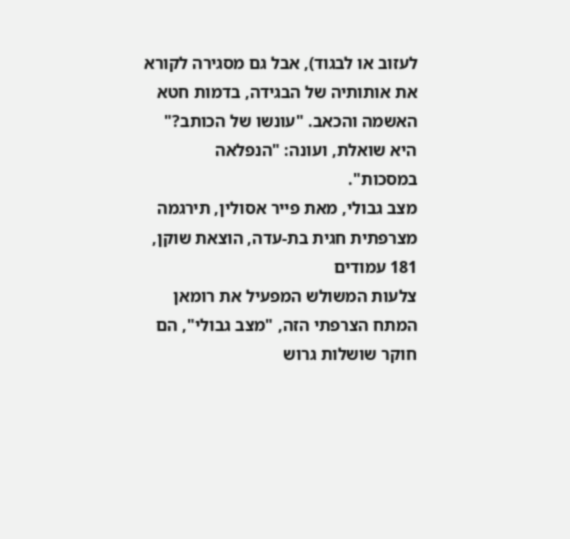לעזוב או לבגוד), אבל גם מסגירה לקורא את אותותיה של הבגידה, בדמות חטא האשמה והכאב. "עונשו של הכותב?" היא שואלת, ועונה: "הנפלאה במסכות".
מצב גבולי, מאת פייר אסולין, תירגמה מצרפתית חגית בת-עדה, הוצאת שוקן, 181 עמודים
צלעות המשולש המפעיל את רומאן המתח הצרפתי הזה, "מצב גבולי", הם חוקר שושלות גרוש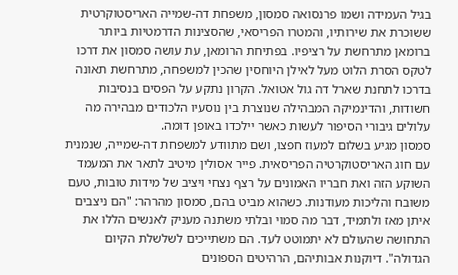בגיל העמידה ושמו פרנסואה סמסון, משפחת דה-שמייה האריסטוקרטית ששוכרת את שירותיו, והמטרו הפריסאי, שהסצינות הדרמטיות ביותר ברומאן מתרחשת על רציפיו. בפתיחת הרומאן, עת עושה סמסון את דרכו לטקס הסרת הלוט מעל לאילן היוחסין שהכין למשפחה, מתרחשת תאונה בדרכו לתחנת שארל דה גול אטואל. הקרון נתקע על הפסים בנסיבות חשודות, והדינמיקה המבהילה שנוצרת בין נוסעיו הלכודים מבהירה מה עלולים גיבורי הסיפור לעשות כאשר יילכדו באופן דומה.
סמסון מגיע בשלום למעוז חפצו, ושם מתוודע למשפחת דה-שמייה, שנמנית עם חוג האריסטוקרטיה הפריסאית. פייר אסולין מיטיב לתאר את המעמד השוקע הזה ואת חבריו האמונים על רצף נצחי ויציב של מידות טובות, טעם משובח והליכות מעודנות. כשהוא מביט בהם, סמסון מהרהר: "הם ניצבים איתן מאז ולתמיד, דבר מה סמוי ובלתי משתנה מעניק לאנשים הללו את התחושה שהעולם לא יתמוטט לעד. הם משתייכים לשלשלת הקיום הגדולה". דיוקנות אבותיהם, הרהיטים הספונים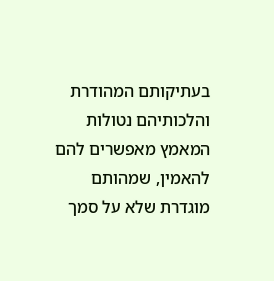בעתיקותם המהודרת והלכותיהם נטולות המאמץ מאפשרים להם להאמין, שמהותם מוגדרת שלא על סמך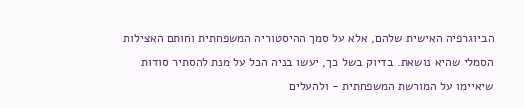הביוגרפיה האישית שלהם, אלא על סמך ההיסטוריה המשפחתית וחותם האצילות הסמלי שהיא נושאת. בדיוק בשל כך, יעשו בניה הכל על מנת להסתיר סודות שיאיימו על המורשת המשפחתית - ולהעלים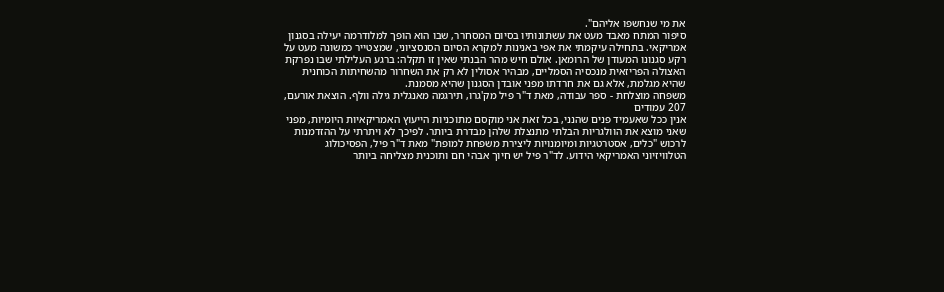את מי שנחשפו אליהם".
סיפור המתח מאבד מעט את עשתונותיו בסיום המסחרר, שבו הוא הופך למלודרמה יעילה בסגנון אמריקאי. בתחילה עיקמתי את אפי באנינות למקרא הסיום הסנסציוני, שמצטייר כמשונה מעט על רקע סגנונו המעודן של הרומאן. אולם חיש מהר הבנתי שאין זו תקלה: ברגע העלילתי שבו נפרקת האצולה הפריזאית מנכסיה הסמליים, מבהיר אסולין לא רק את השחרור מהשחיתות הכוחנית שהיא מגלמת, אלא גם את חרדתו מפני אובדן הסגנון שהיא מסמנת.
משפחה מוצלחת - ספר עבודה, מאת ד"ר פיל מק'גרו, תירגמה מאנגלית גילה וולף. הוצאת אורעם, 207 עמודים
אנין ככל שאעמיד פנים שהנני, בכל זאת אני מוקסם מתוכניות הייעוץ האמריקאיות היומיות, מפני שאני מוצא את הוולגריות הבלתי מתנצלת שלהן מבדרת ביותר. לפיכך לא ויתרתי על ההזדמנות לרכוש "כלים, אסטרטגיות ומיומנויות ליצירת משפחת למופת" מאת ד"ר פיל, הפסיכולוג הטלוויזיוני האמריקאי הידוע. לד"ר פיל יש חיוך אבהי חם ותוכנית מצליחה ביותר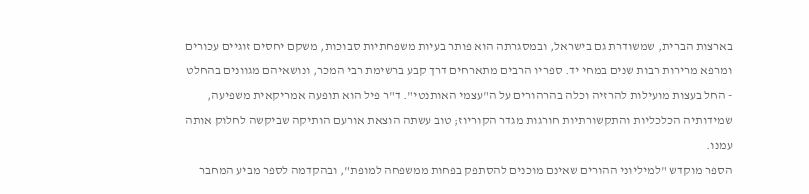בארצות הברית, שמשודרת גם בישראל, ובמסגרתה הוא פותר בעיות משפחתיות סבוכות, משקם יחסים זוגיים עכורים ומרפא מרירות רבות שנים במחי יד. ספריו הרבים מתארחים דרך קבע ברשימת רבי המכר, ונושאיהם מגוונים בהחלט - החל בעצות מועילות להרזיה וכלה בהרהורים על ה"עצמי האותנטי". ד"ר פיל הוא תופעה אמריקאית משפיעה, שמידותיה הכלכליות והתקשורתיות חורגות מגדר הקוריוז; טוב עשתה הוצאת אורעם הותיקה שביקשה לחלוק אותה עמנו.
הספר מוקדש "למיליוני ההורים שאינם מוכנים להסתפק בפחות ממשפחה למופת", ובהקדמה לספר מביע המחבר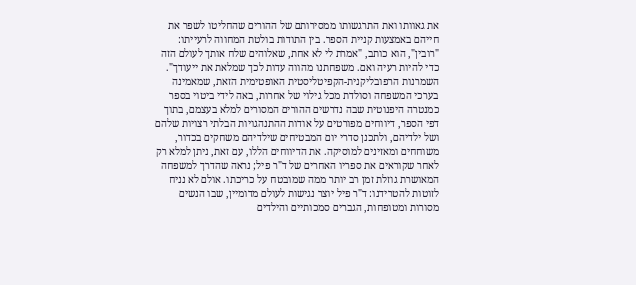את גאוותו ואת התרגשותו ממסירותם של ההורים שהחליטו לשפר את חייהם באמצעות קניית הספר. בין התודות בולטת המחווה לרעייתו: "רובין", הוא כותב, "אמרת לי לא אחת, שאלוהים שלח אותך לעולם הזה כדי להיות רעיה ואם. משפחתנו מהווה עדות לכך שמלאת את ייעודך". השמרנות הרפובליקנית-הקפיטליסטית האופטימית הזאת, שמאמינה בערכי המשפחה וסולדת מכל גילוי של אחרות, באה לידי ביטוי בספר כמנטרה היפנוטית שבה נדרשים ההורים המסורים למלא בעצמם, בתוך דפי הספר, דיווחים מפורטים על אודות ההתנהגויות הבלתי רצויות שלהם ושל ילדיהם, ולתכנן סדרי יום המבטיחים שילדיהם משחקים בכדור, משוחחים ומאזינים למוסיקה. את הדיווחים הללו, עם זאת, ניתן למלא רק לאחר שקוראים את ספריו האחרים של ד"ר פיל; נראה שהדרך למשפחה המאושרת גוזלת זמן רב יותר ממה שמובטח על כריכתו. אולם לא נניח לזוטות להטרידנו: ד"ר פיל יוצר נגישות לעולם מדומיין, שבו הנשים מסורות ומטופחות, הגברים סמכותיים והילדים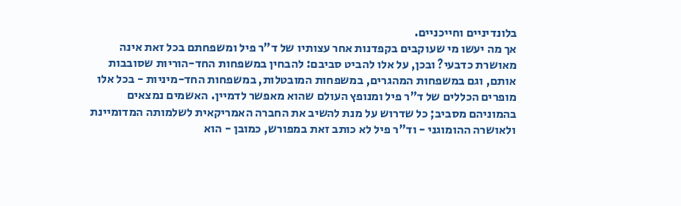בלונדיניים וחייכניים.
אך מה יעשו מי שעוקבים בקפדנות אחר עצותיו של ד"ר פיל ומשפחתם בכל זאת אינה מאושרת כדבעי? ובכן, על אלו להביט סביבם: להבחין במשפחות החד-הוריות שסובבות אותם, וגם במשפחות המהגרים, במשפחות המובטלות, במשפחות החד-מיניות - בכל אלו מופרים הכללים של ד"ר פיל ומנופץ העולם שהוא מאפשר לדמיין. האשמים נמצאים בהמוניהם מסביב; כל שדרוש על מנת להשיב את החברה האמריקאית לשלמותה המדומיינת ולאושרה ההומוגני - וד"ר פיל לא כותב זאת במפורש, כמובן - הוא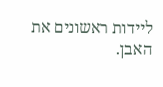ליידות ראשונים את האבן.